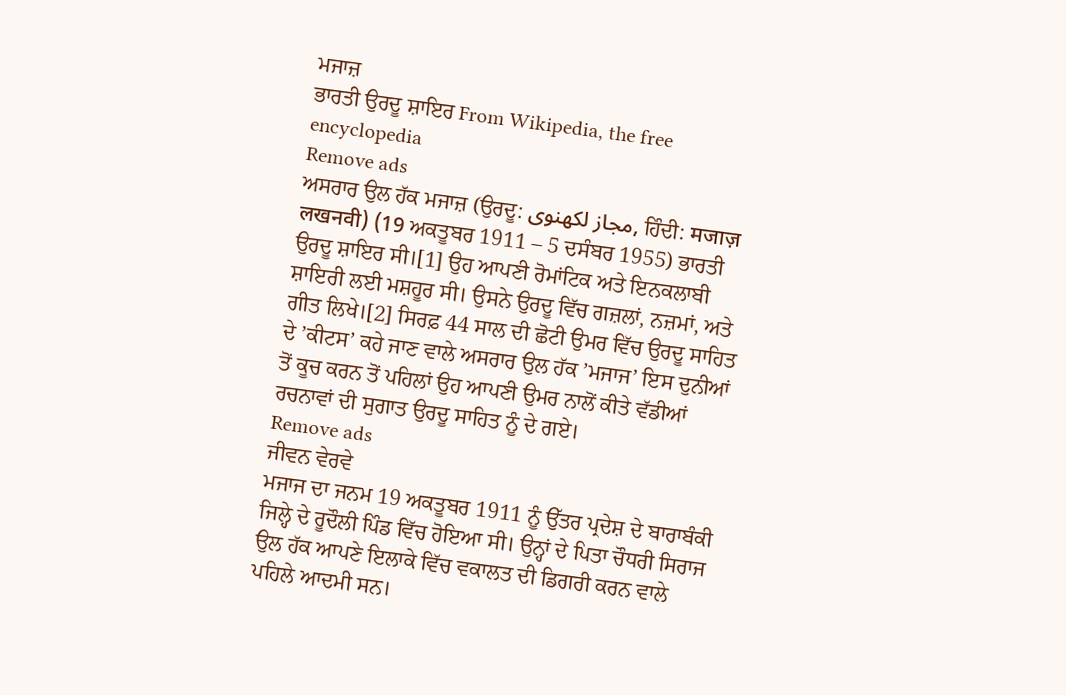ਮਜਾਜ਼
ਭਾਰਤੀ ਉਰਦੂ ਸ਼ਾਇਰ From Wikipedia, the free encyclopedia
Remove ads
ਅਸਰਾਰ ਉਲ ਹੱਕ ਮਜਾਜ਼ (ਉਰਦੂ: مجاز لکھنوی, ਹਿੰਦੀ: मजाज़ लखनवी) (19 ਅਕਤੂਬਰ 1911 – 5 ਦਸੰਬਰ 1955) ਭਾਰਤੀ ਉਰਦੂ ਸ਼ਾਇਰ ਸੀ।[1] ਉਹ ਆਪਣੀ ਰੋਮਾਂਟਿਕ ਅਤੇ ਇਨਕਲਾਬੀ ਸ਼ਾਇਰੀ ਲਈ ਮਸ਼ਹੂਰ ਸੀ। ਉਸਨੇ ਉਰਦੂ ਵਿੱਚ ਗਜ਼ਲਾਂ, ਨਜ਼ਮਾਂ, ਅਤੇ ਗੀਤ ਲਿਖੇ।[2] ਸਿਰਫ਼ 44 ਸਾਲ ਦੀ ਛੋਟੀ ਉਮਰ ਵਿੱਚ ਉਰਦੂ ਸਾਹਿਤ ਦੇ ’ਕੀਟਸ’ ਕਹੇ ਜਾਣ ਵਾਲੇ ਅਸਰਾਰ ਉਲ ਹੱਕ ’ਮਜਾਜ’ ਇਸ ਦੁਨੀਆਂ ਤੋਂ ਕੂਚ ਕਰਨ ਤੋਂ ਪਹਿਲਾਂ ਉਹ ਆਪਣੀ ਉਮਰ ਨਾਲੋਂ ਕੀਤੇ ਵੱਡੀਆਂ ਰਚਨਾਵਾਂ ਦੀ ਸੁਗਾਤ ਉਰਦੂ ਸਾਹਿਤ ਨੂੰ ਦੇ ਗਏ।
Remove ads
ਜੀਵਨ ਵੇਰਵੇ
ਮਜਾਜ ਦਾ ਜਨਮ 19 ਅਕਤੂਬਰ 1911 ਨੂੰ ਉੱਤਰ ਪ੍ਰਦੇਸ਼ ਦੇ ਬਾਰਾਬੰਕੀ ਜਿਲ੍ਹੇ ਦੇ ਰੂਦੌਲੀ ਪਿੰਡ ਵਿੱਚ ਹੋਇਆ ਸੀ। ਉਨ੍ਹਾਂ ਦੇ ਪਿਤਾ ਚੌਧਰੀ ਸਿਰਾਜ ਉਲ ਹੱਕ ਆਪਣੇ ਇਲਾਕੇ ਵਿੱਚ ਵਕਾਲਤ ਦੀ ਡਿਗਰੀ ਕਰਨ ਵਾਲੇ ਪਹਿਲੇ ਆਦਮੀ ਸਨ।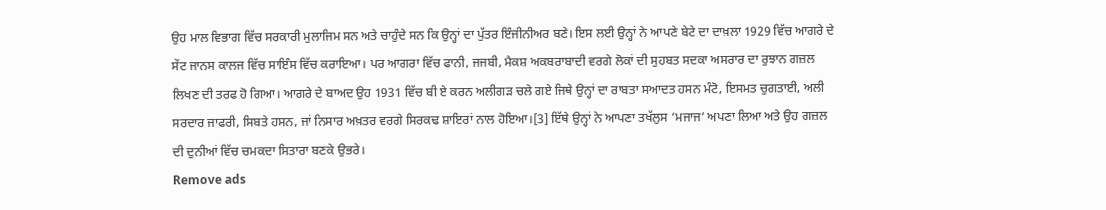ਉਹ ਮਾਲ ਵਿਭਾਗ ਵਿੱਚ ਸਰਕਾਰੀ ਮੁਲਾਜਿਮ ਸਨ ਅਤੇ ਚਾਹੁੰਦੇ ਸਨ ਕਿ ਉਨ੍ਹਾਂ ਦਾ ਪੁੱਤਰ ਇੰਜੀਨੀਅਰ ਬਣੇ। ਇਸ ਲਈ ਉਨ੍ਹਾਂ ਨੇ ਆਪਣੇ ਬੇਟੇ ਦਾ ਦਾਖ਼ਲਾ 1929 ਵਿੱਚ ਆਗਰੇ ਦੇ ਸੇਂਟ ਜਾਨਸ ਕਾਲਜ ਵਿੱਚ ਸਾਇੰਸ ਵਿੱਚ ਕਰਾਇਆ। ਪਰ ਆਗਰਾ ਵਿੱਚ ਫਾਨੀ, ਜਜਬੀ, ਮੈਕਸ਼ ਅਕਬਰਾਬਾਦੀ ਵਰਗੇ ਲੋਕਾਂ ਦੀ ਸੁਹਬਤ ਸਦਕਾ ਅਸਰਾਰ ਦਾ ਰੁਝਾਨ ਗਜ਼ਲ ਲਿਖਣ ਦੀ ਤਰਫ ਹੋ ਗਿਆ। ਆਗਰੇ ਦੇ ਬਾਅਦ ਉਹ 1931 ਵਿੱਚ ਬੀ ਏ ਕਰਨ ਅਲੀਗੜ ਚਲੇ ਗਏ ਜਿਥੇ ਉਨ੍ਹਾਂ ਦਾ ਰਾਬਤਾ ਸਆਦਤ ਹਸਨ ਮੰਟੋ, ਇਸਮਤ ਚੁਗਤਾਈ, ਅਲੀ ਸਰਦਾਰ ਜਾਫਰੀ, ਸਿਬਤੇ ਹਸਨ, ਜਾਂ ਨਿਸਾਰ ਅਖ਼ਤਰ ਵਰਗੇ ਸਿਰਕਢ ਸ਼ਾਇਰਾਂ ਨਾਲ ਹੋਇਆ।[3] ਇੱਥੇ ਉਨ੍ਹਾਂ ਨੇ ਆਪਣਾ ਤਖੱਲੁਸ ‘ਮਜਾਜ’ ਅਪਣਾ ਲਿਆ ਅਤੇ ਉਹ ਗਜ਼ਲ ਦੀ ਦੁਨੀਆਂ ਵਿੱਚ ਚਮਕਦਾ ਸਿਤਾਰਾ ਬਣਕੇ ਉਭਰੇ।
Remove ads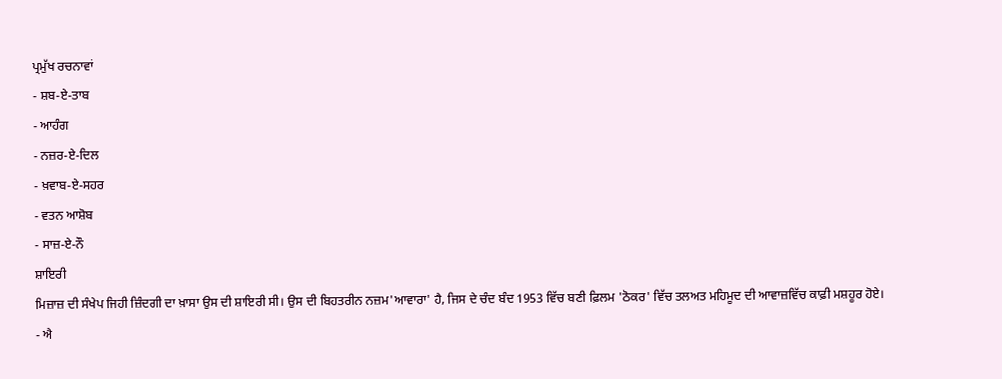ਪ੍ਰਮੁੱਖ ਰਚਨਾਵਾਂ
- ਸ਼ਬ-ਏ-ਤਾਬ
- ਆਹੰਗ
- ਨਜ਼ਰ-ਏ-ਦਿਲ
- ਖ਼ਵਾਬ-ਏ-ਸਹਰ
- ਵਤਨ ਆਸ਼ੋਬ
- ਸਾਜ਼-ਏ-ਨੌ
ਸ਼ਾਇਰੀ
ਮਿਜ਼ਾਜ਼ ਦੀ ਸੰਖੇਪ ਜਿਹੀ ਜ਼ਿੰਦਗੀ ਦਾ ਖ਼ਾਸਾ ਉਸ ਦੀ ਸ਼ਾਇਰੀ ਸੀ। ਉਸ ਦੀ ਬਿਹਤਰੀਨ ਨਜ਼ਮ'ਆਵਾਰਾ' ਹੈ, ਜਿਸ ਦੇ ਚੰਦ ਬੰਦ 1953 ਵਿੱਚ ਬਣੀ ਫ਼ਿਲਮ 'ਠੋਕਰ' ਵਿੱਚ ਤਲਅਤ ਮਹਿਮੂਦ ਦੀ ਆਵਾਜ਼ਵਿੱਚ ਕਾਫ਼ੀ ਮਸ਼ਹੂਰ ਹੋਏ।
- ਐ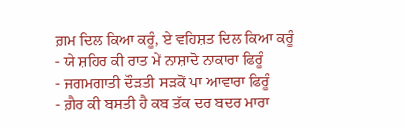ਗ਼ਮ ਦਿਲ ਕਿਆ ਕਰੂੰ, ਏ ਵਹਿਸ਼ਤ ਦਿਲ ਕਿਆ ਕਰੂੰ
- ਯੇ ਸ਼ਹਿਰ ਕੀ ਰਾਤ ਮੇਂ ਨਾਸ਼ਾਦੋ ਨਾਕਾਰਾ ਫਿਰੂੰ
- ਜਗਮਗਾਤੀ ਦੌੜਤੀ ਸੜਕੋਂ ਪਾ ਆਵਾਰਾ ਫਿਰੂੰ
- ਗ਼ੈਰ ਕੀ ਬਸਤੀ ਹੈ ਕਬ ਤੱਕ ਦਰ ਬਦਰ ਮਾਰਾ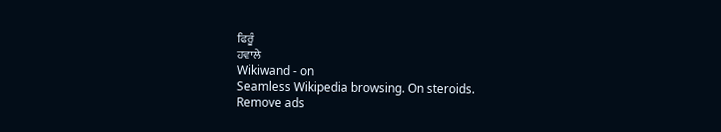ਫਿਰੂੰ
ਹਵਾਲੇ
Wikiwand - on
Seamless Wikipedia browsing. On steroids.
Remove ads